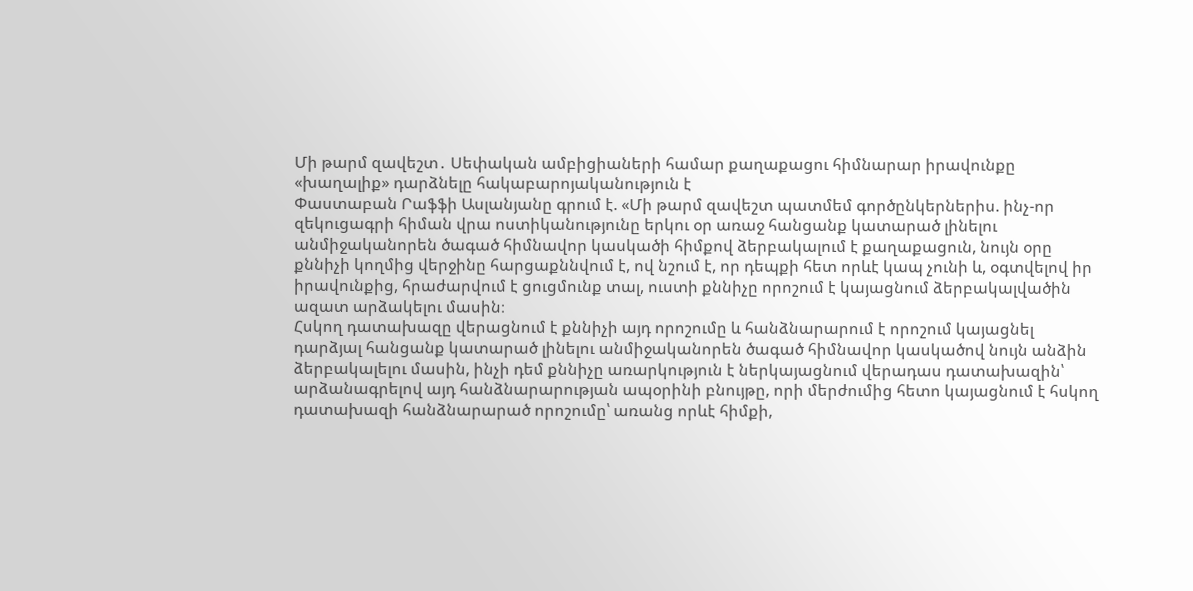Մի թարմ զավեշտ․ Սեփական ամբիցիաների համար քաղաքացու հիմնարար իրավունքը «խաղալիք» դարձնելը հակաբարոյականություն է
Փաստաբան Րաֆֆի Ասլանյանը գրում է. «Մի թարմ զավեշտ պատմեմ գործընկերներիս. ինչ-որ զեկուցագրի հիման վրա ոստիկանությունը երկու օր առաջ հանցանք կատարած լինելու անմիջականորեն ծագած հիմնավոր կասկածի հիմքով ձերբակալում է քաղաքացուն, նույն օրը քննիչի կողմից վերջինը հարցաքննվում է, ով նշում է, որ դեպքի հետ որևէ կապ չունի և, օգտվելով իր իրավունքից, հրաժարվում է ցուցմունք տալ, ուստի քննիչը որոշում է կայացնում ձերբակալվածին ազատ արձակելու մասին։
Հսկող դատախազը վերացնում է քննիչի այդ որոշումը և հանձնարարում է որոշում կայացնել դարձյալ հանցանք կատարած լինելու անմիջականորեն ծագած հիմնավոր կասկածով նույն անձին ձերբակալելու մասին, ինչի դեմ քննիչը առարկություն է ներկայացնում վերադաս դատախազին՝ արձանագրելով այդ հանձնարարության ապօրինի բնույթը, որի մերժումից հետո կայացնում է հսկող դատախազի հանձնարարած որոշումը՝ առանց որևէ հիմքի,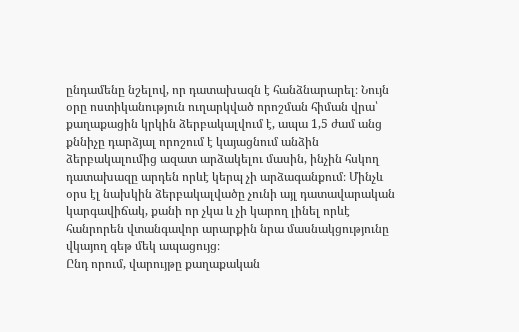ընդամենը նշելով, որ դատախազն է հանձնարարել։ Նույն օրը ոստիկանություն ուղարկված որոշման հիման վրա՝ քաղաքացին կրկին ձերբակալվում է, ապա 1,5 ժամ անց քննիչը դարձյալ որոշում է կայացնում անձին ձերբակալումից ազատ արձակելու մասին, ինչին հսկող դատախազը արդեն որևէ կերպ չի արձագանքում։ Մինչև օրս էլ նախկին ձերբակալվածը չունի այլ դատավարական կարգավիճակ, քանի որ չկա և չի կարող լինել որևէ հանրորեն վտանգավոր արարքին նրա մասնակցությունը վկայող գեթ մեկ ապացույց։
Ընդ որում, վարույթը քաղաքական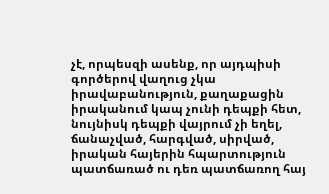չէ, որպեսզի ասենք, որ այդպիսի գործերով վաղուց չկա իրավաբանություն, քաղաքացին իրականում կապ չունի դեպքի հետ, նույնիսկ դեպքի վայրում չի եղել, ճանաչված, հարգված, սիրված, իրական հայերին հպարտություն պատճառած ու դեռ պատճառող հայ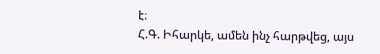է։
Հ.Գ. Իհարկե, ամեն ինչ հարթվեց, այս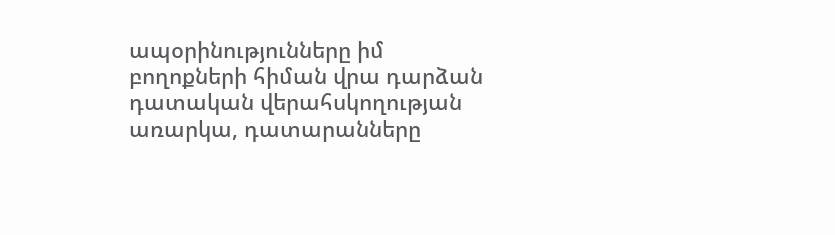ապօրինությունները իմ բողոքների հիման վրա դարձան դատական վերահսկողության առարկա, դատարանները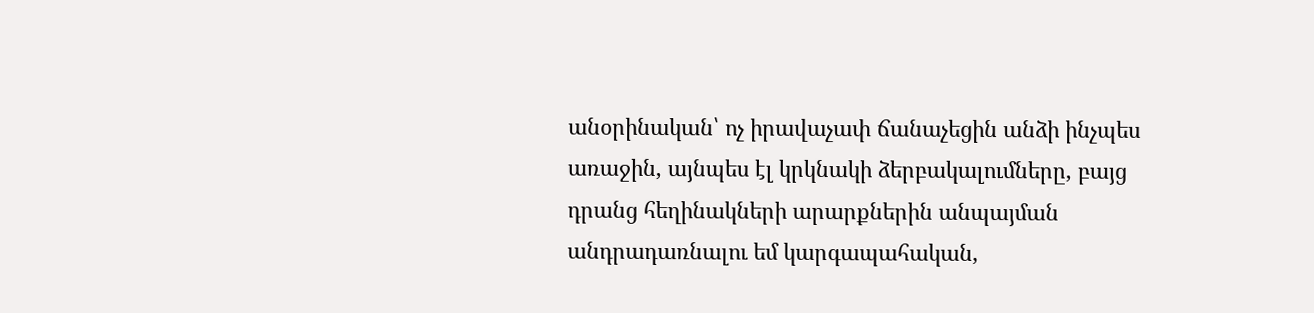անօրինական՝ ոչ իրավաչափ ճանաչեցին անձի ինչպես առաջին, այնպես էլ կրկնակի ձերբակալումները, բայց դրանց հեղինակների արարքներին անպայման անդրադառնալու եմ կարգապահական,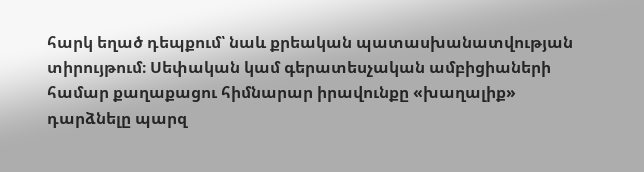հարկ եղած դեպքում՝ նաև քրեական պատասխանատվության տիրույթում։ Սեփական կամ գերատեսչական ամբիցիաների համար քաղաքացու հիմնարար իրավունքը «խաղալիք» դարձնելը պարզ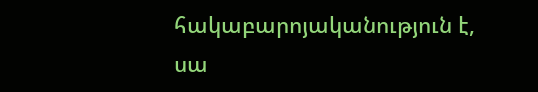հակաբարոյականություն է, սա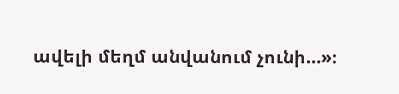ավելի մեղմ անվանում չունի…»։